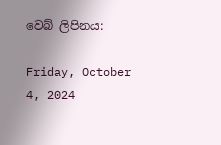වෙබ් ලිපිනය:

Friday, October 4, 2024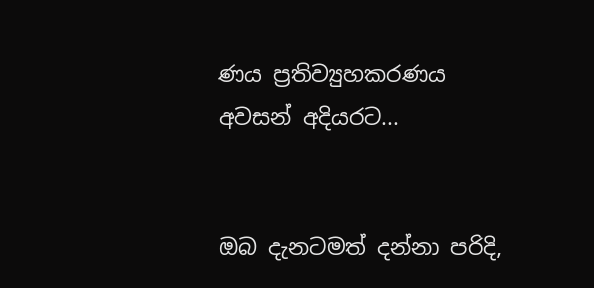ණය ප්‍රතිව්‍යුහකරණය අවසන් අදියරට...


ඔබ දැනටමත් දන්නා පරිදි,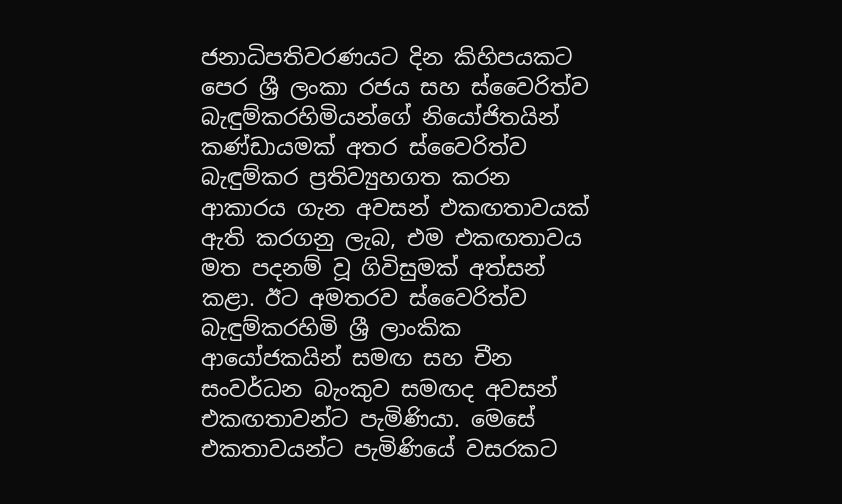ජනාධිපතිවරණයට දින කිහිපයකට පෙර ශ්‍රී ලංකා රජය සහ ස්වෛරිත්ව බැඳුම්කරහිමියන්ගේ නියෝජිතයින් කණ්ඩායමක් අතර ස්වෛරිත්ව බැඳුම්කර ප්‍රතිව්‍යුහගත කරන ආකාරය ගැන අවසන් එකඟතාවයක් ඇති කරගනු ලැබ, එම එකඟතාවය මත පදනම් වූ ගිවිසුමක් අත්සන් කළා. ඊට අමතරව ස්වෛරිත්ව බැඳුම්කරහිමි ශ්‍රී ලාංකික ආයෝජකයින් සමඟ සහ චීන සංවර්ධන බැංකුව සමඟද අවසන්  එකඟතාවන්ට පැමිණියා. මෙසේ එකතාවයන්ට පැමිණියේ වසරකට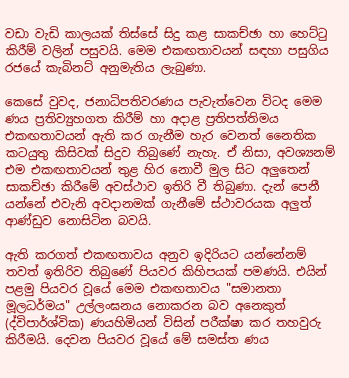වඩා වැඩි කාලයක් තිස්සේ සිදු කළ සාකච්ඡා හා හෙට්ටු කිරීම් වලින් පසුවයි. මෙම එකඟතාවයන් සඳහා පසුගිය රජයේ කැබිනට් අනුමැතිය ලැබුණා.

කෙසේ වුවද, ජනාධිපතිවරණය පැවැත්වෙන විටද මෙම ණය ප්‍රතිව්‍යුහගත කිරීම් හා අදාළ ප්‍රතිපත්තිමය එකඟතාවයන් ඇති කර ගැනීම හැර වෙනත් නෛතික කටයුතු කිසිවක් සිදුව තිබුණේ නැහැ. ඒ නිසා, අවශ්‍යනම් එම එකඟතාවයන් තුළ හිර නොවී මුල සිට අලුතෙන් සාකච්ඡා කිරීමේ අවස්ථාව ඉතිරි වී තිබුණා. දැන් පෙනී යන්නේ එවැනි අවදානමක් ගැනීමේ ස්ථාවරයක අලුත් ආණ්ඩුව නොසිටින බවයි.

ඇති කරගත් එකඟතාවය අනුව ඉදිරියට යන්නේනම් තවත් ඉතිරිව තිබුණේ පියවර කිහිපයක් පමණයි. එයින් පළමු පියවර වූයේ මෙම එකඟතාවය "සමානතා මූලධර්මය" උල්ලංඝනය නොකරන බව අනෙකුත් (ද්විපාර්ශ්වික) ණයහිමියන් විසින් පරීක්ෂා කර තහවුරු කිරීමයි. දෙවන පියවර වූයේ මේ සමස්ත ණය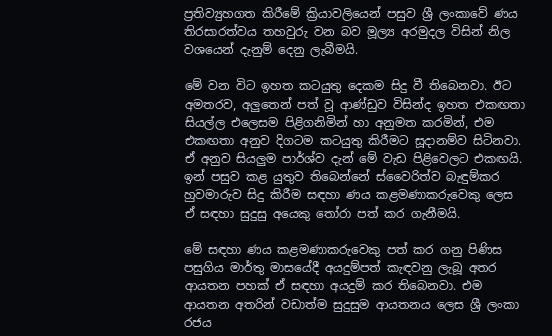ප්‍රතිව්‍යුහගත කිරීමේ ක්‍රියාවලියෙන් පසුව ශ්‍රී ලංකාවේ ණය තිරසාරත්වය තහවුරු වන බව මූල්‍ය අරමුදල විසින් නිල වශයෙන් දැනුම් දෙනු ලැබීමයි.

මේ වන විට ඉහත කටයුතු දෙකම සිදු වී තිබෙනවා. ඊට අමතරව, අලුතෙන් පත් වූ ආණ්ඩුව විසින්ද ඉහත එකඟතා සියල්ල එලෙසම පිළිගනිමින් හා අනුමත කරමින්, එම එකඟතා අනුව දිගටම කටයුතු කිරීමට සූදානම්ව සිටිනවා. ඒ අනුව සියලුම පාර්ශ්ව දැන් මේ වැඩ පිළිවෙලට එකඟයි. ඉන් පසුව කළ යුතුව තිබෙන්නේ ස්වෛරිත්ව බැඳුම්කර හුවමාරුව සිදු කිරීම සඳහා ණය කළමණාකරුවෙකු ලෙස ඒ සඳහා සුදුසු අයෙකු තෝරා පත් කර ගැනීමයි.

මේ සඳහා ණය කළමණාකරුවෙකු පත් කර ගනු පිණිස පසුගිය මාර්තු මාසයේදී අයදුම්පත් කැඳවනු ලැබූ අතර ආයතන පහක් ඒ සඳහා අයදුම් කර තිබෙනවා. එම ආයතන අතරින් වඩාත්ම සුදුසුම ආයතනය ලෙස ශ්‍රී ලංකා රජය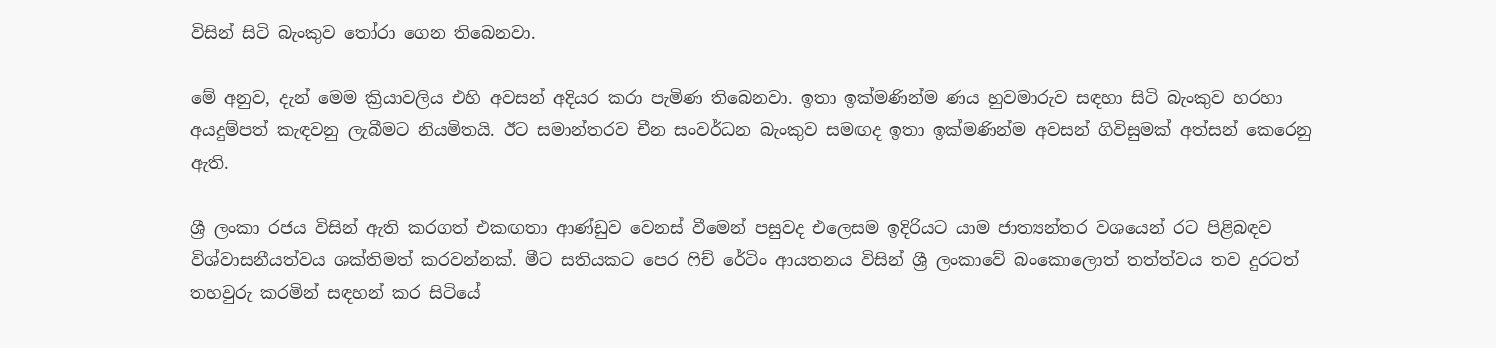විසින් සිටි බැංකුව තෝරා ගෙන තිබෙනවා.

මේ අනුව, දැන් මෙම ක්‍රියාවලිය එහි අවසන් අදියර කරා පැමිණ තිබෙනවා. ඉතා ඉක්මණින්ම ණය හුවමාරුව සඳහා සිටි බැංකුව හරහා අයදුම්පත් කැඳවනු ලැබීමට නියමිතයි. ඊට සමාන්තරව චීන සංවර්ධන බැංකුව සමඟද ඉතා ඉක්මණින්ම අවසන් ගිවිසුමක් අත්සන් කෙරෙනු ඇති.

ශ්‍රී ලංකා රජය විසින් ඇති කරගත් එකඟතා ආණ්ඩුව වෙනස් වීමෙන් පසුවද එලෙසම ඉදිරියට යාම ජාත්‍යන්තර වශයෙන් රට පිළිබඳව විශ්වාසනීයත්වය ශක්තිමත් කරවන්නක්. මීට සතියකට පෙර ෆිච් රේටිං ආයතනය විසින් ශ්‍රී ලංකාවේ බංකොලොත් තත්ත්වය තව දුරටත් තහවුරු කරමින් සඳහන් කර සිටියේ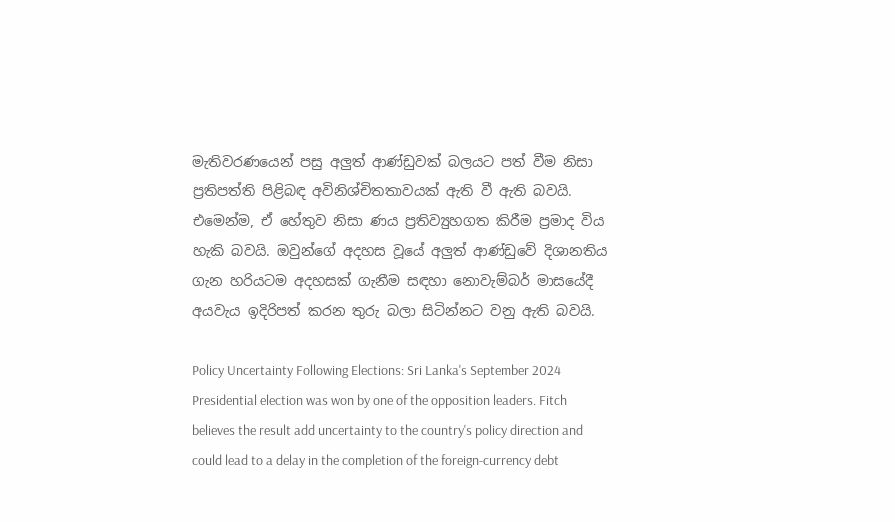මැතිවරණයෙන් පසු අලුත් ආණ්ඩුවක් බලයට පත් වීම නිසා ප්‍රතිපත්ති පිළිබඳ අවිනිශ්චිතතාවයක් ඇති වී ඇති බවයි. එමෙන්ම, ඒ හේතුව නිසා ණය ප්‍රතිව්‍යුහගත කිරීම ප්‍රමාද විය හැකි බවයි. ඔවුන්ගේ අදහස වූයේ අලුත් ආණ්ඩුවේ දිශානතිය ගැන හරියටම අදහසක් ගැනීම සඳහා නොවැම්බර් මාසයේදී අයවැය ඉදිරිපත් කරන තුරු බලා සිටින්නට වනු ඇති බවයි.

Policy Uncertainty Following Elections: Sri Lanka's September 2024 Presidential election was won by one of the opposition leaders. Fitch believes the result add uncertainty to the country's policy direction and could lead to a delay in the completion of the foreign-currency debt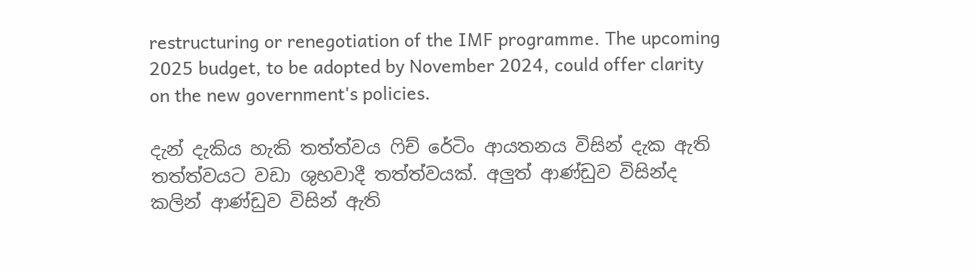restructuring or renegotiation of the IMF programme. The upcoming 2025 budget, to be adopted by November 2024, could offer clarity on the new government's policies.

දැන් දැකිය හැකි තත්ත්වය ෆිච් රේටිං ආයතනය විසින් දැක ඇති තත්ත්වයට වඩා ශුභවාදී තත්ත්වයක්. අලුත් ආණ්ඩුව විසින්ද කලින් ආණ්ඩුව විසින් ඇති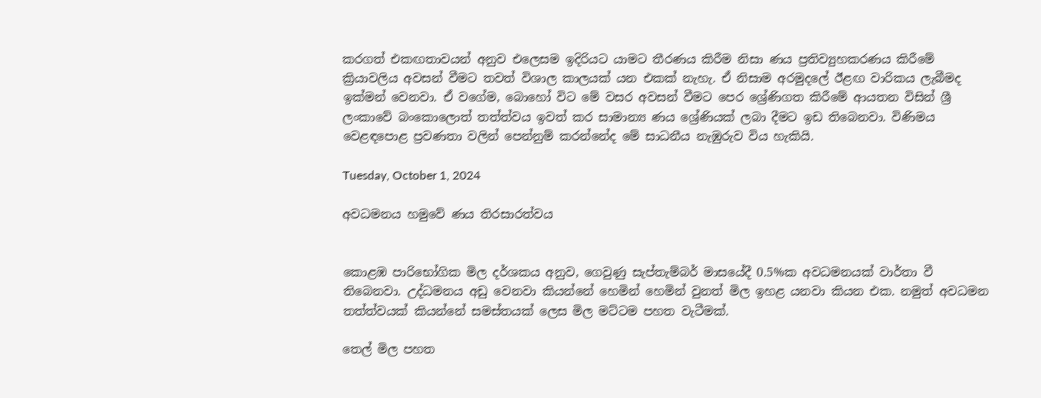කරගත් එකඟතාවයන් අනුව එලෙසම ඉදිරියට යාමට තීරණය කිරීම නිසා ණය ප්‍රතිව්‍යුහකරණය කිරීමේ ක්‍රියාවලිය අවසන් වීමට තවත් විශාල කාලයක් යන එකක් නැහැ. ඒ නිසාම අරමුදලේ ඊළඟ වාරිකය ලැබීමද ඉක්මන් වෙනවා. ඒ වගේම, බොහෝ විට මේ වසර අවසන් වීමට පෙර ශ්‍රේණිගත කිරීමේ ආයතන විසින් ශ්‍රී ලංකාවේ බංකොලොත් තත්ත්වය ඉවත් කර සාමාන්‍ය ණය ශ්‍රේණියක් ලබා දීමට ඉඩ තිබෙනවා. විණිමය වෙළඳපොළ ප්‍රවණතා වලින් පෙන්නුම් කරන්නේද මේ සාධනීය නැඹුරුව විය හැකියි.

Tuesday, October 1, 2024

අවධමනය හමුවේ ණය තිරසාරත්වය


කොළඹ පාරිභෝගික මිල දර්ශකය අනුව, ගෙවුණු සැප්තැම්බර් මාසයේදී 0.5%ක අවධමනයක් වාර්තා වී තිබෙනවා. උද්ධමනය අඩු වෙනවා කියන්නේ හෙමින් හෙමින් වුනත් මිල ඉහළ යනවා කියන එක. නමුත් අවධමන තත්ත්වයක් කියන්නේ සමස්තයක් ලෙස මිල මට්ටම පහත වැටීමක්.

තෙල් මිල පහත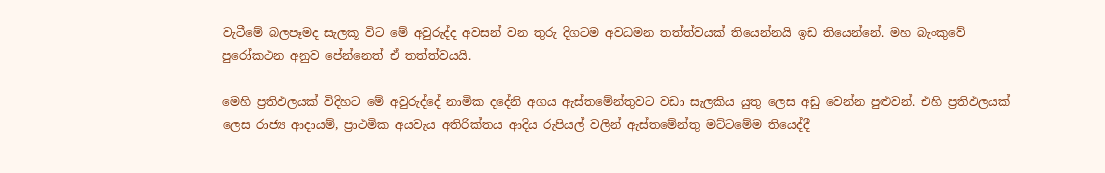වැටීමේ බලපෑමද සැලකූ විට මේ අවුරුද්ද අවසන් වන තුරු දිගටම අවධමන තත්ත්වයක් තියෙන්නයි ඉඩ තියෙන්නේ. මහ බැංකුවේ පුරෝකථන අනුව පේන්නෙත් ඒ තත්ත්වයයි.

මෙහි ප්‍රතිඵලයක් විදිහට මේ අවුරුද්දේ නාමික දදේනි අගය ඇස්තමේන්තුවට වඩා සැලකිය යුතු ලෙස අඩු වෙන්න පුළුවන්. එහි ප්‍රතිඵලයක් ලෙස රාජ්‍ය ආදායම්, ප්‍රාථමික අයවැය අතිරික්තය ආදිය රුපියල් වලින් ඇස්තමේන්තු මට්ටමේම තියෙද්දී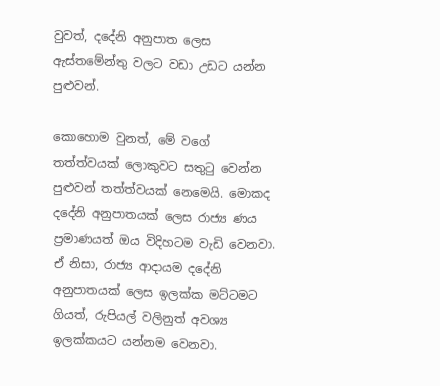වුවත්, දදේනි අනුපාත ලෙස ඇස්තමේන්තු වලට වඩා උඩට යන්න පුළුවන්.

කොහොම වුනත්, මේ වගේ තත්ත්වයක් ලොකුවට සතුටු වෙන්න පුළුවන් තත්ත්වයක් නෙමෙයි. මොකද දදේනි අනුපාතයක් ලෙස රාජ්‍ය ණය ප්‍රමාණයත් ඔය විදිහටම වැඩි වෙනවා. ඒ නිසා, රාජ්‍ය ආදායම දදේනි අනුපාතයක් ලෙස ඉලක්ක මට්ටමට ගියත්, රුපියල් වලිනුත් අවශ්‍ය ඉලක්කයට යන්නම වෙනවා.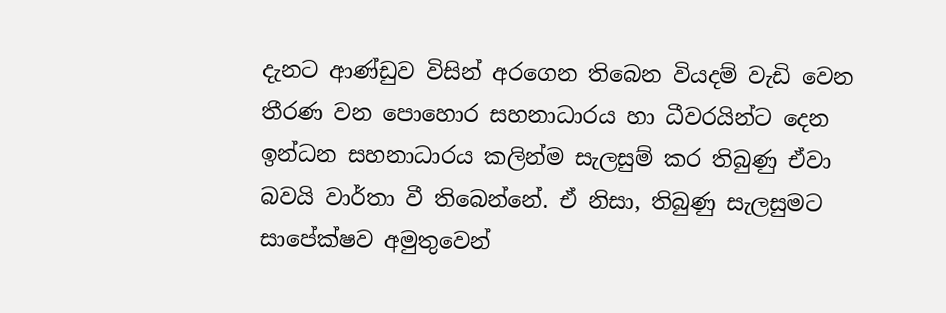දැනට ආණ්ඩුව විසින් අරගෙන තිබෙන වියදම් වැඩි වෙන තීරණ වන පොහොර සහනාධාරය හා ධීවරයින්ට දෙන ඉන්ධන සහනාධාරය කලින්ම සැලසුම් කර තිබුණු ඒවා බවයි වාර්තා වී තිබෙන්නේ. ඒ නිසා, තිබුණු සැලසුමට සාපේක්ෂව අමුතුවෙන්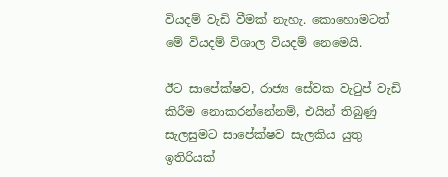වියදම් වැඩි වීමක් නැහැ. කොහොමටත් මේ වියදම් විශාල වියදම් නෙමෙයි.

ඊට සාපේක්ෂව, රාජ්‍ය සේවක වැටුප් වැඩි කිරීම නොකරන්නේනම්, එයින් තිබුණු සැලසුමට සාපේක්ෂව සැලකිය යුතු ඉතිරියක්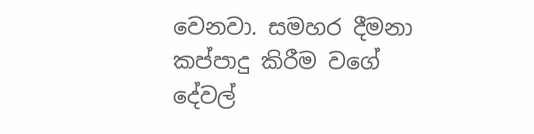වෙනවා. සමහර දීමනා කප්පාදු කිරීම වගේ දේවල්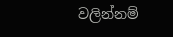වලින්නම්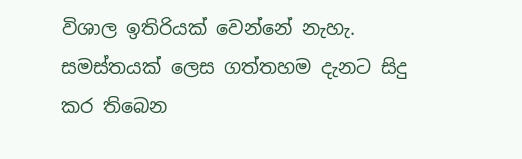විශාල ඉතිරියක් වෙන්නේ නැහැ. සමස්තයක් ලෙස ගත්තහම දැනට සිදු කර තිබෙන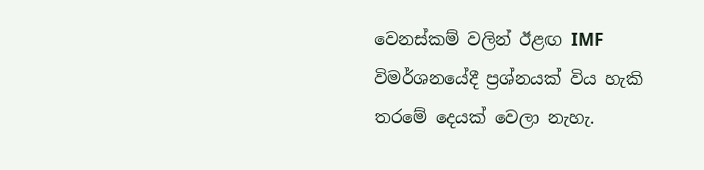වෙනස්කම් වලින් ඊළඟ IMF විමර්ශනයේදී ප්‍රශ්නයක් විය හැකි තරමේ දෙයක් වෙලා නැහැ.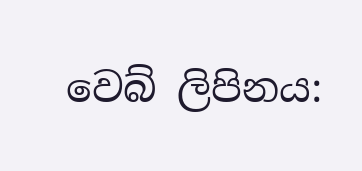වෙබ් ලිපිනය: